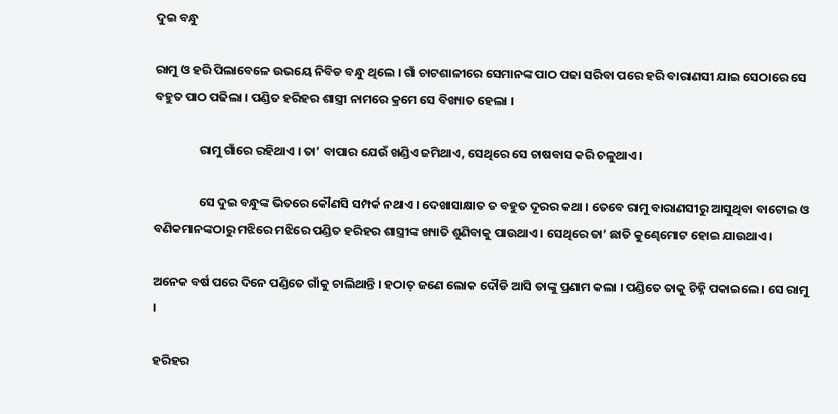ଦୁଇ ବନ୍ଧୁ

ରାମୁ ଓ ହରି ପିଲାବେଳେ ଉଭୟେ ନିବିଡ ବନ୍ଧୁ ଥିଲେ । ଗାଁ ଚାଟଶାଳୀରେ ସେମାନଙ୍କ ପାଠ ପଢା ସରିବା ପରେ ହରି ବାରାଣସୀ ଯାଇ ସେଠାରେ ସେ ବହୁତ ପାଠ ପଢିଲା । ପଣ୍ଡିତ ହରିହର ଶାସ୍ତ୍ରୀ ନାମରେ କ୍ରମେ ସେ ବିଖ୍ୟାତ ହେଲା ।

                ରାମୁ ଗାଁରେ ରହିଥାଏ । ତା’ ବାପାର ଯେଉଁ ଖଣ୍ଡିଏ ଜମିଥାଏ, ସେଥିରେ ସେ ଚାଷବାସ କରି ଚଳୁଥାଏ ।

                ସେ ଦୁଇ ବନ୍ଧୁଙ୍କ ଭିତରେ କୌଣସି ସମ୍ପର୍କ ନଥାଏ । ଦେଖାସାକ୍ଷାତ ତ ବହୁତ ଦୂରର କଥା । ତେବେ ରାମୁ ବାରାଣସୀରୁ ଆସୁଥିବା ବାଟୋଇ ଓ ବଣିକମାନଙ୍କଠାରୁ ମଝିରେ ମଝିରେ ପଣ୍ଡିତ ହରିହର ଶାସ୍ତ୍ରୀଙ୍କ ଖ୍ୟାତି ଶୁଣିବାକୁ ପାଉଥାଏ । ସେଥିରେ ତା’ ଛାତି କୁଣ୍ଢେମୋଟ ହୋଇ ଯାଉଥାଏ ।

ଅନେକ ବର୍ଷ ପରେ ଦିନେ ପଣ୍ଡିତେ ଗାଁକୁ ଚାଲିଥାନ୍ତି । ହଠାତ୍ ଜଣେ ଲୋକ ଦୌଡି ଆସି ତାଙ୍କୁ ପ୍ରଣାମ କଲା । ପଣ୍ଡିତେ ତାକୁ ଚିହ୍ନି ପକାଇଲେ । ସେ ରାମୁ ।

ହରିହର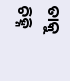ତାକୁ ଚିହ୍ନି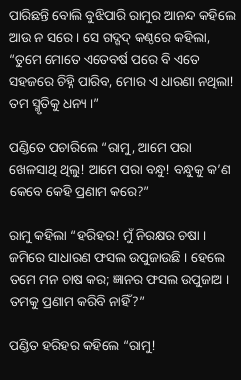ପାରିଛନ୍ତି ବୋଲି ବୁଝିପାରି ରାମୁର ଆନନ୍ଦ କହିଲେ ଆଉ ନ ସରେ । ସେ ଗଦ୍ଗଦ୍ କଣ୍ଠରେ କହିଲା, “ତୁମେ ମୋତେ ଏତେବର୍ଷ ପରେ ବି ଏତେ ସହଜରେ ଚିହ୍ନି ପାରିବ, ମୋର ଏ ଧାରଣା ନଥିଲା! ତମ ସ୍ମୃତିକୁ ଧନ୍ୟ ।”

ପଣ୍ଡିତେ ପଚାରିଲେ “ରାମୁ, ଆମେ ପରା ଖେଳସାଥି ଥିଲୁ! ଆମେ ପରା ବନ୍ଧୁ! ବନ୍ଧୁକୁ କ’ଣ କେବେ କେହି ପ୍ରଣାମ କରେ?”

ରାମୁ କହିଲା “ହରିହର! ମୁଁ ନିରକ୍ଷର ଚଷା । ଜମିରେ ସାଧାରଣ ଫସଲ ଉପୁଜାଉଛି । ହେଲେ ତମେ ମନ ଚାଷ କର; ଜ୍ଞାନର ଫସଲ ଉପୁଜାଅ । ତମକୁ ପ୍ରଣାମ କରିବି ନାହିଁ?”

ପଣ୍ଡିତ ହରିହର କହିଲେ “ରାମୁ!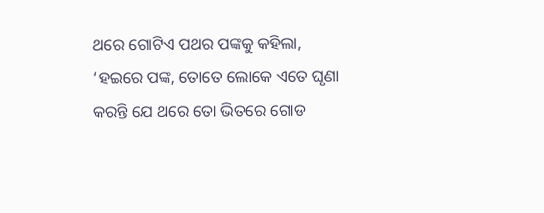ଥରେ ଗୋଟିଏ ପଥର ପଙ୍କକୁ କହିଲା, ‘ହଇରେ ପଙ୍କ, ତୋତେ ଲୋକେ ଏତେ ଘୃଣା କରନ୍ତି ଯେ ଥରେ ତୋ ଭିତରେ ଗୋଡ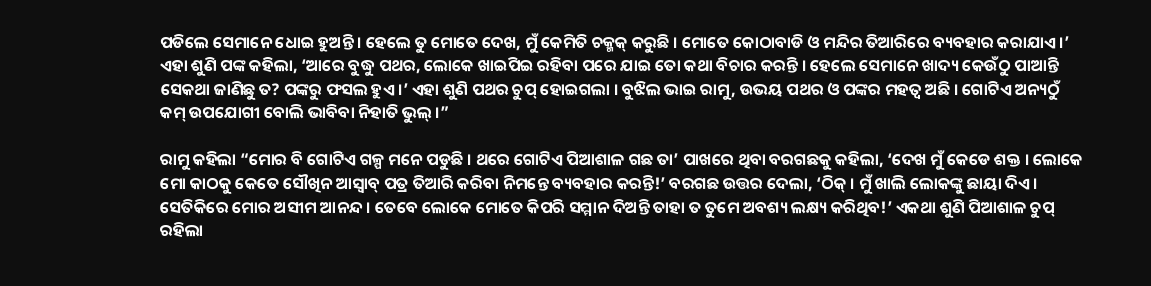ପଡିଲେ ସେମାନେ ଧୋଇ ହୁଅନ୍ତି । ହେଲେ ତୁ ମୋତେ ଦେଖ, ମୁଁ କେମିତି ଚକ୍ମକ୍ କରୁଛି । ମୋତେ କୋଠାବାଡି ଓ ମନ୍ଦିର ତିଆରିରେ ବ୍ୟବହାର କରାଯାଏ ।’ ଏହା ଶୁଣି ପଙ୍କ କହିଲା, ‘ଆରେ ବୁଦ୍ଧୁ ପଥର, ଲୋକେ ଖାଇପିଇ ରହିବା ପରେ ଯାଇ ତୋ କଥା ବିଚାର କରନ୍ତି । ହେଲେ ସେମାନେ ଖାଦ୍ୟ କେଉଁଠୁ ପାଆନ୍ତି ସେକଥା ଜାଣିଛୁ ତ? ପଙ୍କରୁ ଫସଲ ହୁଏ ।’ ଏହା ଶୁଣି ପଥର ଚୁପ୍ ହୋଇଗଲା । ବୁଝିଲ ଭାଇ ରାମୁ, ଉଭୟ ପଥର ଓ ପଙ୍କର ମହତ୍ୱ ଅଛି । ଗୋଟିଏ ଅନ୍ୟଠୁଁ କମ୍ ଉପଯୋଗୀ ବୋଲି ଭାବିବା ନିହାତି ଭୁଲ୍ ।”

ରାମୁ କହିଲା “ମୋର ବି ଗୋଟିଏ ଗଳ୍ପ ମନେ ପଡୁଛି । ଥରେ ଗୋଟିଏ ପିଆଶାଳ ଗଛ ତା’ ପାଖରେ ଥିବା ବରଗଛକୁ କହିଲା, ‘ଦେଖ ମୁଁ କେଡେ ଶକ୍ତ । ଲୋକେ ମୋ କାଠକୁ କେତେ ସୌଖିନ ଆସ୍ବାବ୍ ପତ୍ର ତିଆରି କରିବା ନିମନ୍ତେ ବ୍ୟବହାର କରନ୍ତି!’ ବରଗଛ ଉତ୍ତର ଦେଲା, ‘ଠିକ୍ । ମୁଁ ଖାଲି ଲୋକଙ୍କୁ ଛାୟା ଦିଏ । ସେତିକିରେ ମୋର ଅସୀମ ଆନନ୍ଦ । ତେବେ ଲୋକେ ମୋତେ କିପରି ସମ୍ମାନ ଦିଅନ୍ତି ତାହା ତ ତୁମେ ଅବଶ୍ୟ ଲକ୍ଷ୍ୟ କରିଥିବ!’ ଏକଥା ଶୁଣି ପିଆଶାଳ ଚୁପ୍ ରହିଲା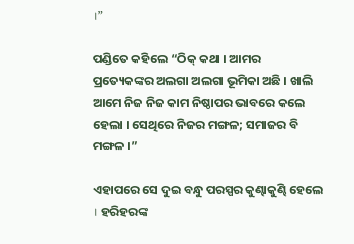।”

ପଣ୍ଡିତେ କହିଲେ “ଠିକ୍ କଥା । ଆମର ପ୍ରତ୍ୟେକଙ୍କର ଅଲଗା ଅଲଗା ଭୂମିକା ଅଛି । ଖାଲି ଆମେ ନିଜ ନିଜ କାମ ନିଷ୍ଠାପର ଭାବରେ କଲେ ହେଲା । ସେଥିରେ ନିଜର ମଙ୍ଗଳ; ସମାଜର ବି ମଙ୍ଗଳ ।”

ଏହାପରେ ସେ ଦୁଇ ବନ୍ଧୁ ପରସ୍ପର କୁଣ୍ଢାକୁଣ୍ଢି ହେଲେ । ହରିହରଙ୍କ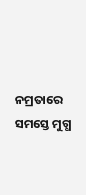ନମ୍ରତାରେ ସମସ୍ତେ ମୁଗ୍ଧ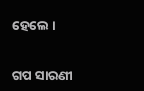ହେଲେ ।


ଗପ ସାରଣୀ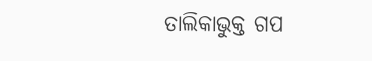ତାଲିକାଭୁକ୍ତ ଗପ